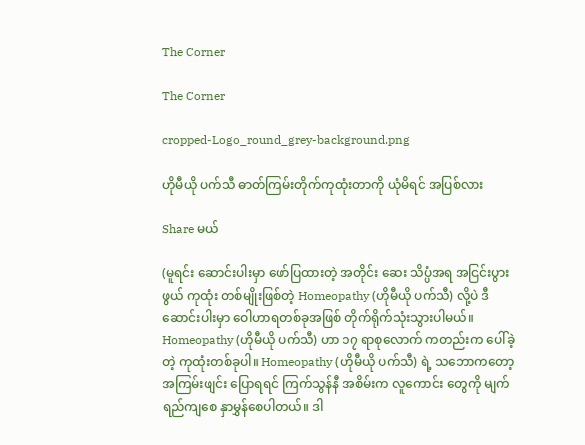The Corner

The Corner

cropped-Logo_round_grey-background.png

ဟိုမီယို ပက်သီ ဓာတ်ကြမ်းတိုက်ကုထုံးတာကို ယုံမိရင် အပြစ်လား

Share မယ်

(မူရင်း ဆောင်းပါးမှာ ဖော်ပြထားတဲ့ အတိုင်း ဆေး သိပ္ပံအရ အငြင်းပွားဖွယ် ကုထုံး တစ်မျိုးဖြစ်တဲ့ Homeopathy (ဟိုမီယို ပက်သီ) လို့ပဲ ဒီဆောင်းပါးမှာ ဝေါဟာရတစ်ခုအဖြစ် တိုက်ရိုက်သုံးသွားပါမယ်။ Homeopathy (ဟိုမီယို ပက်သီ) ဟာ ၁၇ ရာစုလောက် ကတည်းက ပေါ်ခဲ့တဲ့ ကုထုံးတစ်ခုပါ။ Homeopathy (ဟိုမီယို ပက်သီ) ရဲ့ သဘောကတော့ အကြမ်းဖျင်း ပြောရရင် ကြက်သွန်နီ အစိမ်းက လူကောင်း တွေကို မျက်ရည်ကျစေ နှာမွှန်စေပါတယ်။ ဒါ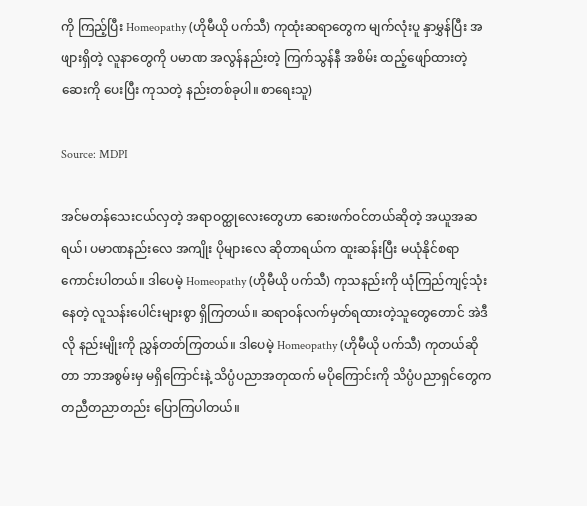ကို ကြည့်ပြီး Homeopathy (ဟိုမီယို ပက်သီ) ကုထုံးဆရာတွေက မျက်လုံးပူ နှာမွှန်ပြီး အဖျားရှိတဲ့ လူနာတွေကို ပမာဏ အလွန်နည်းတဲ့ ကြက်သွန်နီ အစိမ်း ထည့်ဖျော်ထားတဲ့ ဆေးကို ပေးပြီး ကုသတဲ့ နည်းတစ်ခုပါ။ စာရေးသူ)

Source: MDPI

အင်မတန်သေးငယ်လှတဲ့ အရာဝတ္ထုလေးတွေဟာ ဆေးဖက်ဝင်တယ်ဆိုတဲ့ အယူအဆရယ်၊ ပမာဏနည်းလေ အကျိုး ပိုများလေ ဆိုတာရယ်က ထူးဆန်းပြီး မယုံနိုင်စရာကောင်းပါတယ်။ ဒါပေမဲ့ Homeopathy (ဟိုမီယို ပက်သီ) ကုသနည်းကို ယုံကြည်ကျင့်သုံးနေတဲ့ လူသန်းပေါင်းများစွာ ရှိကြတယ်။ ဆရာဝန်လက်မှတ်ရထားတဲ့သူတွေတောင် အဲဒီလို နည်းမျိုးကို ညွှန်တတ်ကြတယ်။ ဒါပေမဲ့ Homeopathy (ဟိုမီယို ပက်သီ) ကုတယ်ဆိုတာ ဘာအစွမ်းမှ မရှိကြောင်းနဲ့ သိပ္ပံပညာအတုထက် မပိုကြောင်းကို သိပ္ပံပညာရှင်တွေက တညီတညာတည်း ပြောကြပါတယ်။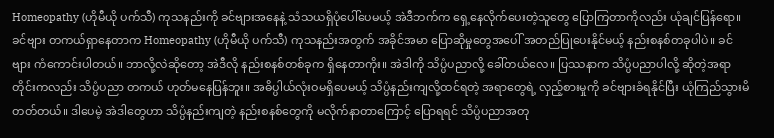Homeopathy (ဟိုမီယို ပက်သီ) ကုသနည်းကို ခင်‌ဗျားအနေနဲ့ သံသယရှိပုံပေါ်ပေမယ့် အဲဒီဘက်က ရှေ့နေလိုက်ပေးတဲ့သူတွေ ပြောကြတာကိုလည်း ယုံချင်ပြန်ရော။ ခင်ဗျား တကယ်ရှာနေတာက Homeopathy (ဟိုမီယို ပက်သီ) ကုသနည်းအတွက် အခိုင်အမာ ပြောဆိုမှုတွေအပေါ် အတည်ပြုပေးနိုင်မယ့် နည်းစနစ်တခုပါပဲ။ ခင်ဗျား ကံကောင်းပါတယ်။ ဘာလို့လဲဆိုတော့ အဲဒီလို နည်းစနစ်တစ်ခုက ရှိနေတာကိုး။ အဲဒါကို သိပ္ပံပညာလို့ ခေါ်တယ်လေ။ ပြဿနာက သိပ္ပံပညာပါလို့ ဆိုတဲ့အရာတိုင်းကလည်း သိပ္ပံပညာ တကယ် ဟုတ်မနေပြန်ဘူး။ အဓိပ္ပါယ်လုံးဝမရှိပေမယ့် သိပ္ပံနည်းကျလို့ထင်ရတဲ့ အရာတွေရဲ့ လှည့်စားမှုကို ခင်ဗျားခံရနိုင်ပြီး ယုံကြည်သွားမိတတ်တယ်။ ဒါပေမဲ့ အဲဒါတွေဟာ သိပ္ပံနည်းကျတဲ့ နည်းစနစ်တွေကို မလိုက်နာတာကြောင့် ပြောရရင် သိပ္ပံပညာအတု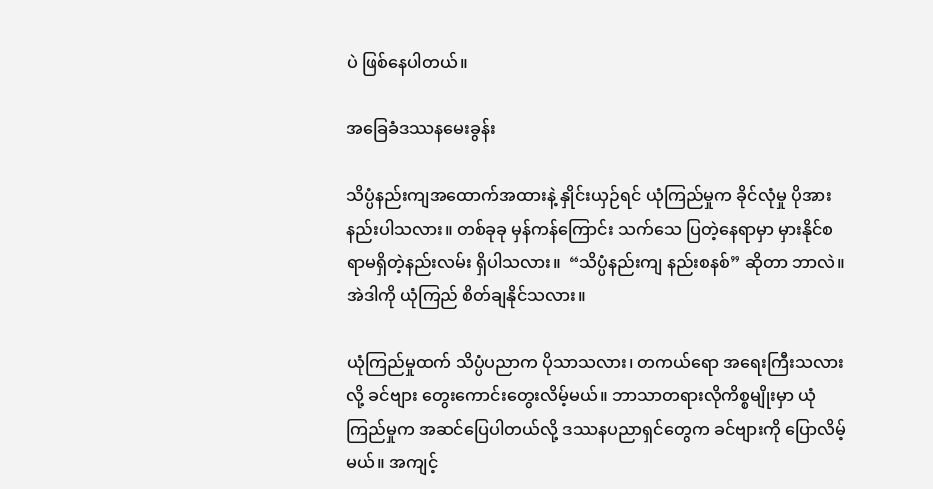ပဲ ဖြစ်နေပါတယ်။

အခြေခံဒဿနမေးခွန်း

သိပ္ပံနည်းကျအထောက်အထားနဲ့ နှိုင်းယှဉ်ရင် ယုံကြည်မှုက ခိုင်လုံမှု ပိုအားနည်းပါသလား။ တစ်ခုခု မှန်ကန်ကြောင်း သက်သေ ပြတဲ့နေရာမှာ မှားနိုင်စရာမရှိတဲ့နည်းလမ်း ရှိပါသလား။  “သိပ္ပံနည်းကျ နည်းစနစ်” ဆိုတာ ဘာလဲ။ အဲဒါကို ယုံကြည် စိတ်ချနိုင်သလား။

ယုံကြည်မှုထက် သိပ္ပံပညာက ပိုသာသလား၊ တကယ်ရော အရေးကြီးသလားလို့ ခင်ဗျား တွေးကောင်းတွေးလိမ့်မယ်။ ဘာသာတရားလိုကိစ္စမျိုးမှာ ယုံကြည်မှုက အဆင်ပြေပါတယ်လို့ ဒဿနပညာရှင်တွေက ခင်ဗျားကို ပြောလိမ့်မယ်။ အကျင့်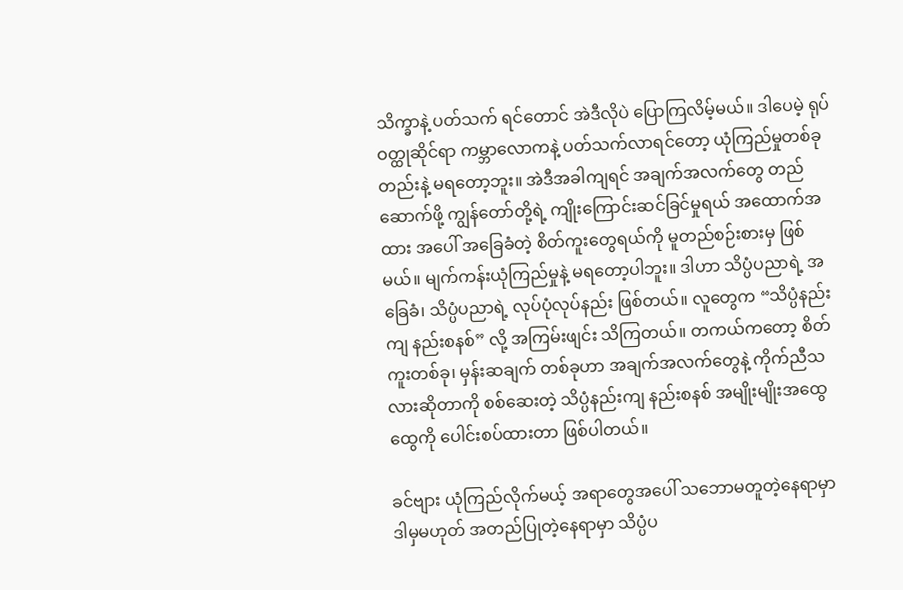သိက္ခာနဲ့ ပတ်သက် ရင်တောင် အဲဒီလိုပဲ ပြောကြလိမ့်မယ်။ ဒါပေမဲ့ ရုပ်ဝတ္ထုဆိုင်ရာ ကမ္ဘာလောကနဲ့ ပတ်သက်လာရင်တော့ ယုံကြည်မှုတစ်ခုတည်းနဲ့ မရတော့ဘူး။ အဲဒီအခါကျရင် အချက်အလက်တွေ တည်ဆောက်ဖို့ ကျွန်တော်တို့ရဲ့ ကျိုးကြောင်းဆင်ခြင်မှုရယ် အထောက်အထား အပေါ် အခြေခံတဲ့ စိတ်ကူးတွေရယ်ကို မူတည်စဉ်းစားမှ ဖြစ်မယ်။ မျက်ကန်းယုံကြည်မှုနဲ့ မရတော့ပါဘူး။ ဒါဟာ သိပ္ပံပညာရဲ့ အခြေခံ၊ သိပ္ပံပညာရဲ့ လုပ်ပုံလုပ်နည်း ဖြစ်တယ်။ လူတွေက “သိပ္ပံနည်းကျ နည်းစနစ်” လို့ အကြမ်းဖျင်း သိကြတယ်။ တကယ်ကတော့ စိတ်ကူးတစ်ခု၊ မှန်းဆချက် တစ်ခုဟာ အချက်အလက်တွေနဲ့ ကိုက်ညီသလားဆိုတာကို စစ်ဆေးတဲ့ သိပ္ပံနည်းကျ နည်းစနစ် အမျိုးမျိုးအထွေထွေကို ပေါင်းစပ်ထားတာ ဖြစ်ပါတယ်။

ခင်ဗျား ယုံကြည်လိုက်မယ့် အရာတွေအပေါ် သဘောမတူတဲ့နေရာမှာ ဒါမှမဟုတ် အတည်ပြုတဲ့နေရာမှာ သိပ္ပံပ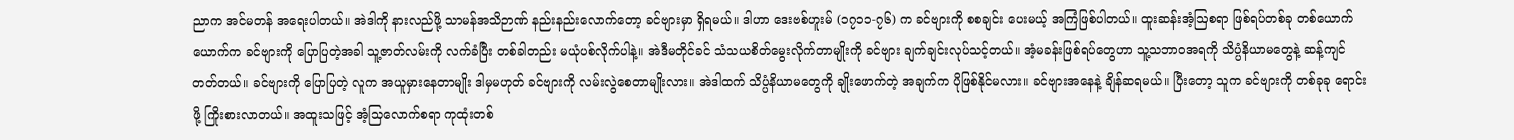ညာက အင်မတန် အရေးပါတယ်။ အဲဒါကို နားလည်ဖို့ သာမန်အသိဉာဏ် နည်းနည်းလောက်တော့ ခင်ဗျားမှာ ရှိရမယ်။ ဒါဟာ ဒေးဗစ်ဟူးမ် (၁၇၁၁-၇၆) က ခင်ဗျားကို စစချင်း ပေးမယ့် အကြံဖြစ်ပါတယ်။ ထူးဆန်းအံ့ဩစရာ ဖြစ်ရပ်တစ်ခု တစ်ယောက်ယောက်က ခင်ဗျားကို ပြောပြတဲ့အခါ သူ့ဇာတ်လမ်းကို လက်ခံပြီး တစ်ခါတည်း မယုံပစ်လိုက်ပါနဲ့။ အဲဒီမတိုင်ခင် သံသယစိတ်မွေးလိုက်တာမျိုးကို ခင်ဗျား ချက်ချင်းလုပ်သင့်တယ်။ အံ့မခန်းဖြစ်ရပ်တွေဟာ သူ့သဘာဝအရကို သိပ္ပံနိယာမတွေနဲ့ ဆန့်ကျင်တတ်တယ်။ ခင်ဗျားကို ပြောပြတဲ့ လူက အယူမှားနေတာမျိုး ဒါမှမဟုတ် ခင်ဗျားကို လမ်းလွဲစေတာမျိုးလား။ အဲဒါထက် သိပ္ပံနိယာမတွေကို ချိုးဖောက်တဲ့ အချက်က ပိုဖြစ်နိုင်မလား။ ခင်ဗျားအနေနဲ့ ချိန်ဆရမယ်။ ပြီးတော့ သူက ခင်ဗျားကို တစ်ခုခု ရောင်းဖို့ ကြိုးစားလာတယ်။ အထူးသဖြင့် အံ့သြလောက်စရာ ကုထုံးတစ်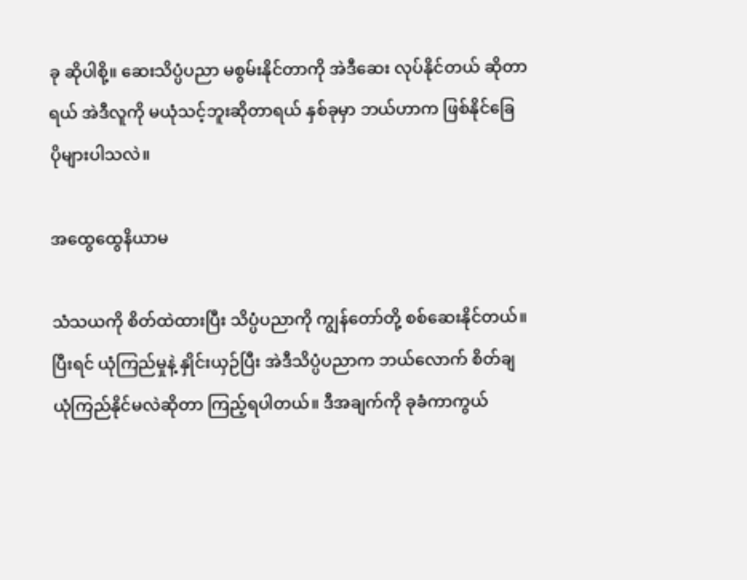ခု ဆိုပါစို့။ ဆေးသိပ္ပံပညာ မစွမ်းနိုင်တာကို အဲဒီဆေး လုပ်နိုင်တယ် ဆိုတာရယ် အဲဒီလူကို မယုံသင့်ဘူးဆိုတာရယ် နှစ်ခုမှာ ဘယ်ဟာက ဖြစ်နိုင်ခြေ ပိုများပါသလဲ။

အထွေထွေနိယာမ

သံသယကို စိတ်ထဲထားပြီး သိပ္ပံပညာကို ကျွန်တော်တို့ စစ်ဆေးနိုင်တယ်။ ပြီးရင် ယုံကြည်မှုနဲ့ နှိုင်းယှဉ်ပြီး အဲဒီသိပ္ပံပညာက ဘယ်လောက် စိတ်ချယုံကြည်နိုင်မလဲဆိုတာ ကြည့်ရပါတယ်။ ဒီအချက်ကို ခုခံကာကွယ်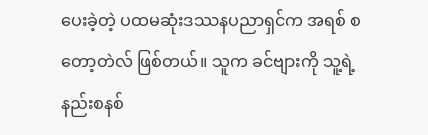ပေးခဲ့တဲ့ ပထမဆုံးဒဿနပညာရှင်က အရစ် စတော့တဲလ် ဖြစ်တယ်။ သူက ခင်ဗျားကို သူ့ရဲ့နည်းစနစ်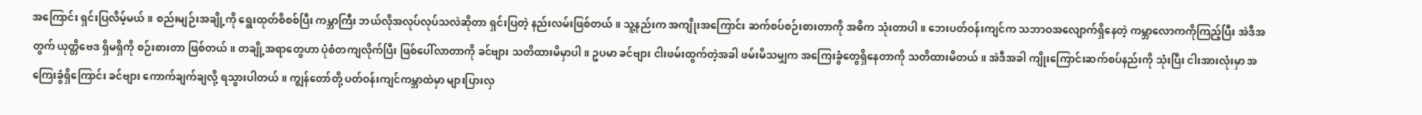အကြောင်း ရှင်းပြလိမ့်မယ်။ စည်းမျဉ်းအချို့ကို ရွေးထုတ်စိစစ်ပြီး ကမ္ဘာကြီး ဘယ်လိုအလုပ်လုပ်သလဲဆိုတာ ရှင်းပြတဲ့ နည်းလမ်းဖြစ်တယ်။ သူ့နည်းက အကျိုးအကြောင်း ဆက်စပ်စဉ်းစားတာကို အဓိက သုံးတာပါ။ ဘေးပတ်ဝန်းကျင်က သဘာဝအလျောက်ရှိနေတဲ့ ကမ္ဘာလောကကိုကြည့်ပြီး အဲဒီအတွက် ယုတ္တိဗေဒ ရှိမရှိကို စဉ်းစားတာ ဖြစ်တယ်။ တချို့အရာတွေဟာ ပုံစံတကျလိုက်ပြီး ဖြစ်ပေါ်လာတာကို ခင်ဗျား သတိထားမိမှာပါ။ ဥပမာ ခင်ဗျား ငါးဖမ်းထွက်တဲ့အခါ ဖမ်းမိသမျှက အကြေးခွံ‌တွေရှိနေတာကို သတိထားမိတယ်။ အဲဒီအခါ ကျိုးကြောင်းဆက်စပ်နည်းကို သုံးပြီး ငါးအားလုံးမှာ အကြေးခွံရှိကြောင်း ခင်ဗျား ကောက်ချက်ချလို့ ရသွားပါတယ်။ ကျွန်တော်တို့ ပတ်ဝန်းကျင်ကမ္ဘာထဲမှာ များပြားလှ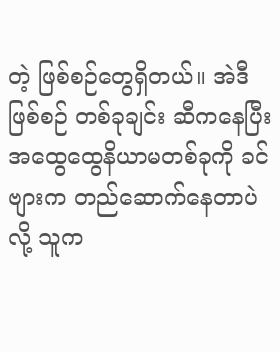တဲ့ ဖြစ်စဉ်တွေရှိတယ်။ အဲဒီဖြစ်စဉ် တစ်ခုချင်း ဆီကနေပြီး အထွေထွေနိယာမတစ်ခုကို ခင်ဗျားက တည်ဆောက်နေတာပဲလို့ သူက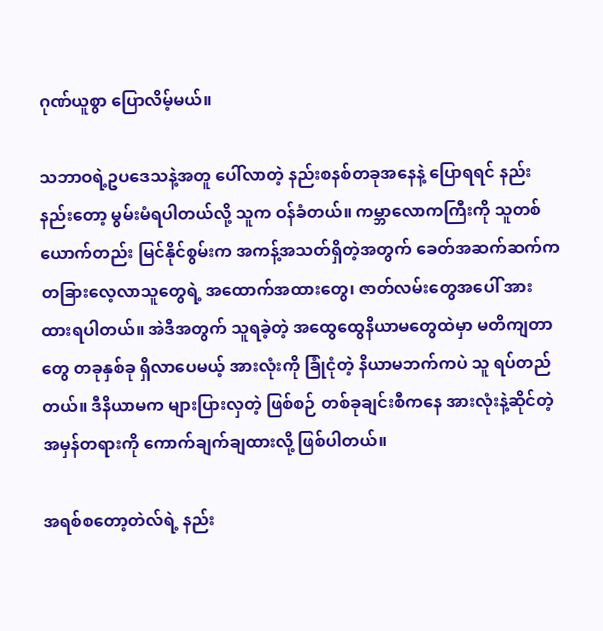ဂုဏ်ယူစွာ ပြောလိမ့်မယ်။

သဘာဝရဲ့ဥပဒေသနဲ့အတူ ပေါ်လာတဲ့ နည်းစနစ်တခုအနေနဲ့ ပြောရရင် နည်းနည်းတော့ မွမ်းမံရပါတယ်လို့ သူက ဝန်ခံတယ်။ ကမ္ဘာလောကကြီးကို သူတစ်ယောက်တည်း မြင်နိုင်စွမ်းက အကန့်အသတ်ရှိတဲ့အတွက် ခေတ်အဆက်ဆက်က တခြားလေ့လာသူတွေရဲ့ အထောက်အထားတွေ၊ ဇာတ်လမ်းတွေအပေါ် အားထားရပါတယ်။ အဲဒီအတွက် သူရခဲ့တဲ့ အထွေထွေနိယာမတွေထဲမှာ မတိကျတာတွေ တခုနှစ်ခု ရှိလာပေမယ့် အားလုံးကို ခြုံငုံတဲ့ နိယာမဘက်ကပဲ သူ ရပ်တည်တယ်။ ဒီနိယာမက များပြားလှတဲ့ ဖြစ်စဉ် တစ်ခုချင်းစီကနေ အားလုံးနဲ့ဆိုင်တဲ့ အမှန်တရားကို ကောက်ချက်ချထားလို့ ဖြစ်ပါတယ်။

အရစ်စတော့တဲလ်ရဲ့ နည်း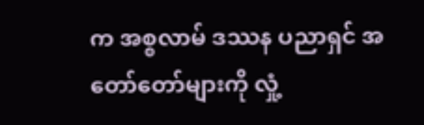က အစ္စလာမ် ဒဿန ပညာရှင် အတော်တော်များကို လှုံ့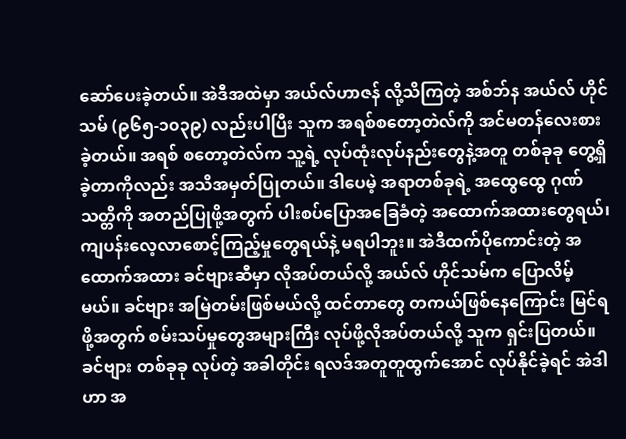ဆော်ပေးခဲ့တယ်။ အဲဒီအထဲမှာ အယ်လ်ဟာဇန် လို့သိကြတဲ့ အစ်ဘ်န အယ်လ် ဟိုင်သမ် (၉၆၅-၁၀၃၉) လည်းပါပြီး သူက အရစ်စတော့တဲလ်ကို အင်မတန်လေးစားခဲ့တယ်။ အရစ် စတော့တဲလ်က သူ့ရဲ့ လုပ်ထုံးလုပ်နည်းတွေနဲ့အတူ တစ်ခုခု တွေ့ရှိခဲ့တာကိုလည်း အသိအမှတ်ပြုတယ်။ ဒါပေမဲ့ အရာတစ်ခုရဲ့ အထွေထွေ ဂုဏ်သတ္တိကို အတည်ပြုဖို့အတွက် ပါးစပ်ပြောအခြေခံတဲ့ အထောက်အထားတွေရယ်၊ ကျပန်းလေ့လာစောင့်ကြည့်မှုတွေရယ်နဲ့ မရပါဘူး။ အဲဒီထက်ပိုကောင်းတဲ့ အထောက်အထား ခင်ဗျားဆီမှာ လိုအပ်တယ်လို့ အယ်လ် ဟိုင်သမ်က ပြောလိမ့်မယ်။ ခင်ဗျား အမြဲတမ်းဖြစ်မယ်လို့ ထင်တာတွေ တကယ်ဖြစ်နေကြောင်း မြင်ရဖို့အတွက် စမ်းသပ်မှုတွေအများကြီး လုပ်ဖို့လိုအပ်တယ်လို့ သူက ရှင်းပြတယ်။ ခင်ဗျား တစ်ခုခု လုပ်တဲ့ အခါတိုင်း ရလဒ်အတူတူထွက်အောင် လုပ်နိုင်ခဲ့ရင် အဲဒါဟာ အ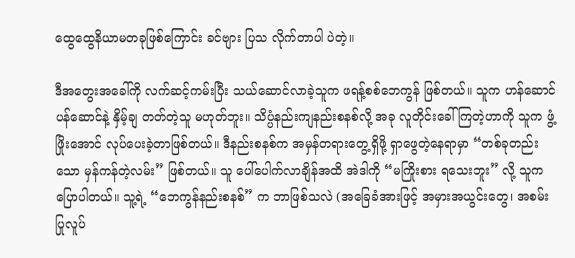ထွေထွေနိယာမတခုဖြစ်ကြောင်း ခင်ဗျား ပြသ လိုက်တာပါ ပဲတဲ့။

ဒီအတွေးအခေါ်ကို ‌‌လက်ဆင့်ကမ်းပြီး သယ်ဆောင်လာခဲ့သူက ဖရန့်စစ်ဘေကွန် ဖြစ်တယ်။ သူက ဟန်ဆောင်ပန်ဆောင်နဲ့ နှိမ့်ချ တတ်တဲ့သူ မဟုတ်ဘူး။ သိပ္ပံနည်းကျနည်းစနစ်လို့ အခု လူတိုင်းခေါ်ကြတဲ့ဟာကို သူက ဖွံ့ဖြိုးအောင် လုပ်ပေးခဲ့တာဖြစ်တယ်။ ဒီနည်းစနစ်က အမှန်တရားတွေ့ရှိဖို့ ရှာဖွေတဲ့နေရာမှာ “တစ်ခုတည်းသော မှန်ကန်တဲ့လမ်း” ဖြစ်တယ်။ သူ ပေါ်ပေါက်လာချိန်အထိ အဲဒါကို “မကြိုးစား ရသေးဘူး” လို့ သူက ပြောပါတယ်။ သူ့ရဲ့ “ဘေကွန်နည်းစနစ်” က ဘာဖြစ်သလဲ (အခြေခံအားဖြင့် အမှားအယွင်းတွေ၊ အစမ်းပြုလူပ်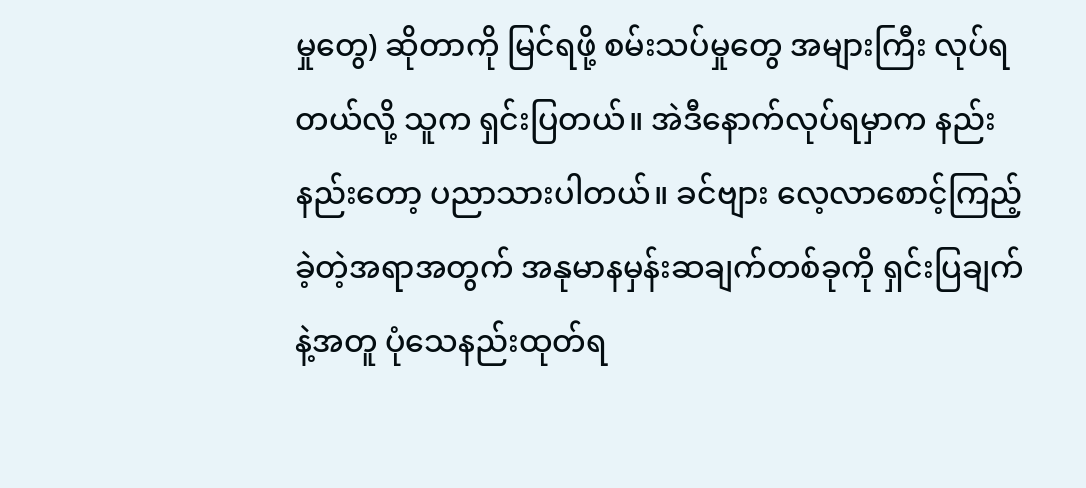မှုတွေ) ဆိုတာကို မြင်ရဖို့ စမ်းသပ်မှုတွေ အများကြီး လုပ်ရတယ်လို့ သူက ရှင်းပြတယ်။ အဲဒီနောက်လုပ်ရမှာက နည်းနည်းတော့ ပညာသားပါတယ်။ ခင်ဗျား လေ့လာစောင့်ကြည့်ခဲ့တဲ့အရာအတွက် အနုမာနမှန်းဆချက်တစ်ခုကို ရှင်းပြချက်နဲ့အတူ ပုံသေနည်းထုတ်ရ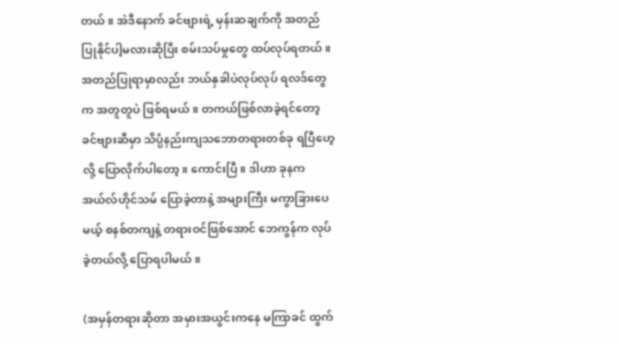တယ်။ အဲဒီနောက် ခင်ဗျားရဲ့ မှန်းဆချက်ကို အတည်ပြုနိုင်ပါ့မလားဆိုပြီး စမ်းသပ်မှုတွေ ထပ်လုပ်ရတယ်။ အတည်ပြုရာမှာလည်း ဘယ်နှခါပဲလုပ်လုပ် ရလဒ်တွေက အတူတူပဲ ဖြစ်ရမယ်။ တကယ်ဖြစ်လာခဲ့ရင်တော့ ခင်ဗျားဆီမှာ သိပ္ပံနည်းကျသဘောတရားတစ်ခု ရပြီဟေ့လို့ ‌ပြောလိုက်ပါတော့။ ကောင်းပြီ။ ဒါဟာ ခုနက အယ်လ်ဟိုင်သမ် ပြောခဲ့တာနဲ့ အများကြီး မကွာခြားပေမယ့် စနစ်တကျနဲ့ တရားဝင်ဖြစ်အောင် ဘေကွန်က လုပ်ခဲ့တယ်လို့ ပြောရပါမယ်။

(အမှန်တရားဆိုတာ အမှားအယွင်းကနေ မကြာခင် ထွက်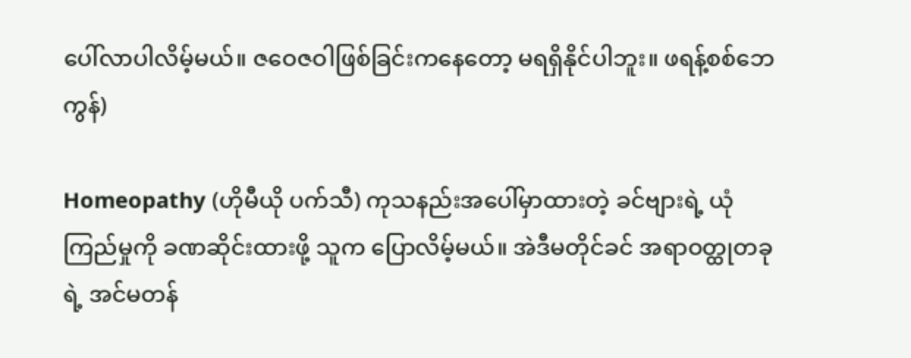ပေါ်လာပါလိမ့်မယ်။ ဇဝေဇဝါဖြစ်ခြင်းကနေတော့ မရရှိနိုင်ပါဘူး။ ဖရန့်စစ်ဘေကွန်)

Homeopathy (ဟိုမီယို ပက်သီ) ကုသနည်းအ‌ပေါ်မှာထားတဲ့ ခင်ဗျားရဲ့ ယုံကြည်မှုကို ခဏဆိုင်းထားဖို့ သူက ပြောလိမ့်မယ်။ အဲဒီမတိုင်ခင် အရာဝတ္ထုတခုရဲ့ အင်မတန်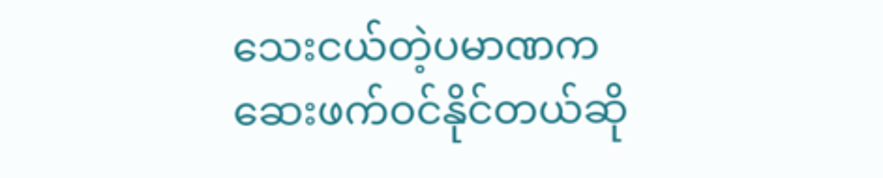သေးငယ်တဲ့ပမာဏက ဆေးဖက်ဝင်နိုင်တယ်ဆို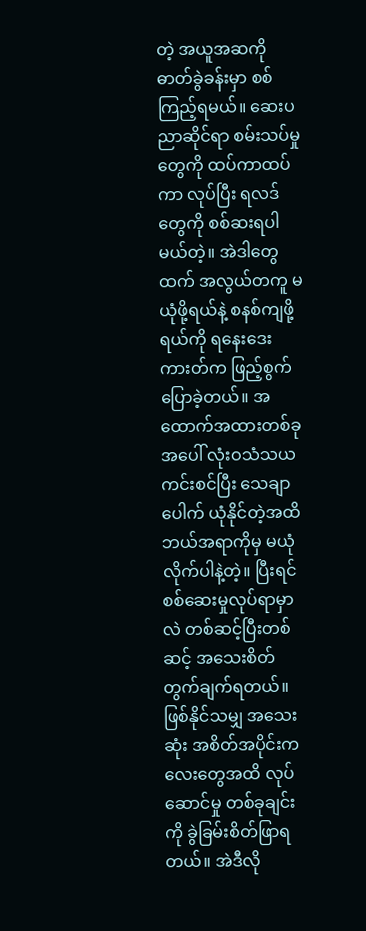တဲ့ အယူအဆကို ဓာတ်ခွဲခန်းမှာ စစ်ကြည့်ရမယ်။ ဆေးပညာဆိုင်ရာ စမ်းသပ်မှုတွေကို ထပ်ကာထပ်ကာ လုပ်ပြီး ရလဒ်တွေကို စစ်ဆးရပါမယ်တဲ့။ အဲဒါတွေထက် အလွယ်တကူ မယုံဖို့ရယ်နဲ့ စနစ်ကျဖို့ရယ်ကို ရနေးဒေးကားတ်က ဖြည့်စွက်ပြောခဲ့တယ်။ အထောက်အထားတစ်ခုအပေါ် လုံးဝသံသယကင်းစင်ပြီး သေချာပေါက် ယုံနိုင်တဲ့အထိ ဘယ်အရာကိုမှ မယုံလိုက်ပါနဲ့တဲ့။ ပြီးရင် စစ်ဆေးမှုလုပ်ရာမှာလဲ တစ်ဆင့်ပြီးတစ်ဆင့် အသေးစိတ်တွက်ချက်ရတယ်။ ဖြစ်နိုင်သမျှ အသေးဆုံး အစိတ်အပိုင်းကလေးတွေအထိ လုပ်ဆောင်မှု တစ်ခုချင်းကို ခွဲခြမ်းစိတ်ဖြာရတယ်။ အဲဒီလို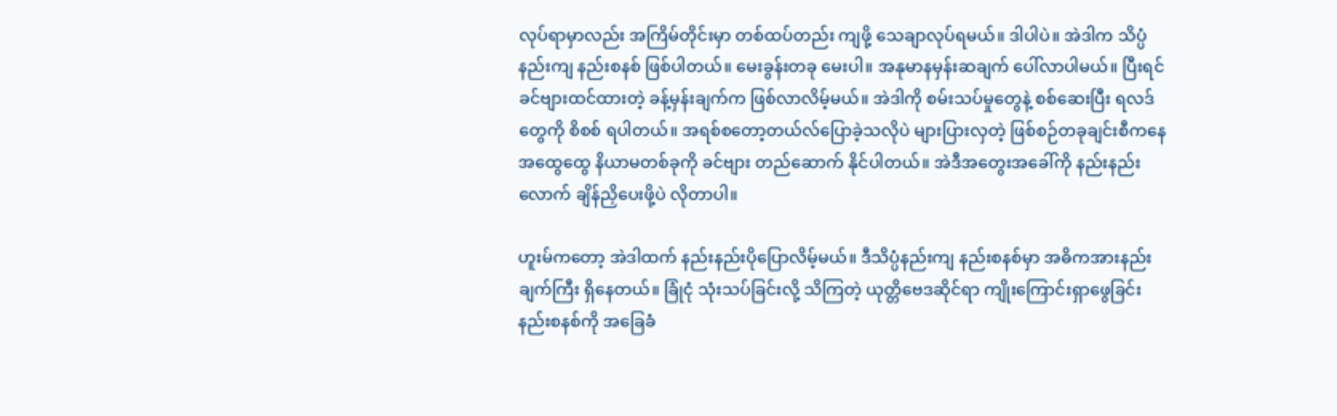လုပ်ရာမှာလည်း အကြိမ်တိုင်းမှာ တစ်ထပ်တည်း ကျဖို့ သေချာလုပ်ရမယ်။ ဒါပါပဲ။ အဲဒါက သိပ္ပံနည်းကျ နည်းစနစ် ဖြစ်ပါတယ်။ မေးခွန်းတခု မေးပါ။ အနုမာနမှန်းဆချက် ပေါ်လာပါမယ်။ ပြီးရင် ခင်ဗျားထင်ထားတဲ့ ခန့်မှန်းချက်က ဖြစ်လာလိမ့်မယ်။ အဲဒါကို စမ်းသပ်မှုတွေနဲ့ စစ်ဆေးပြီး ရလဒ်တွေကို စိစစ် ရပါတယ်။ အရစ်စတော့တယ်လ်ပြောခဲ့သလိုပဲ များပြားလှတဲ့ ဖြစ်စဉ်တခုချင်းစီကနေ အထွေထွေ နိယာမတစ်ခုကို ခင်ဗျား တည်ဆောက် နိုင်ပါတယ်။ အဲဒီအတွေးအခေါ်ကို နည်းနည်းလောက် ချိန်ညှိပေးဖို့ပဲ လိုတာပါ။

ဟူးမ်ကတော့ အဲဒါထက် နည်းနည်းပိုပြောလိမ့်မယ်။ ဒီသိပ္ပံနည်းကျ နည်းစနစ်မှာ အဓိကအားနည်းချက်ကြီး ရှိနေတယ်။ ခြုံငုံ သုံးသပ်ခြင်းလို့ သိကြတဲ့ ယုတ္တိဗေဒဆိုင်ရာ ကျိုးကြောင်းရှာဖွေခြင်း နည်းစနစ်ကို အခြေခံ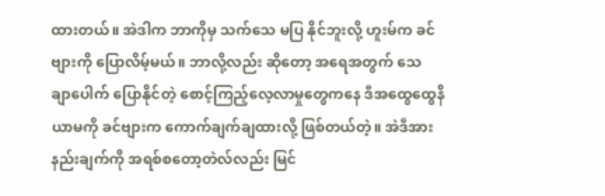ထားတယ်။ အဲဒါက ဘာကိုမှ သက်သေ မပြ နိုင်ဘူးလို့ ဟူးမ်က ခင်ဗျားကို ပြောလိမ့်မယ်။ ဘာလို့လည်း ဆိုတော့ အရေအတွက် သေချာ‌ပေါက် ပြောနိုင်တဲ့ စောင့်ကြည့်လေ့လာမှုတွေကနေ ဒီအထွေထွေနိယာမကို ခင်ဗျားက ကောက်ချက်ချထားလို့ ဖြစ်တယ်တဲ့။ အဲဒီအားနည်းချက်ကို အရစ်စတော့တဲလ်လည်း မြင်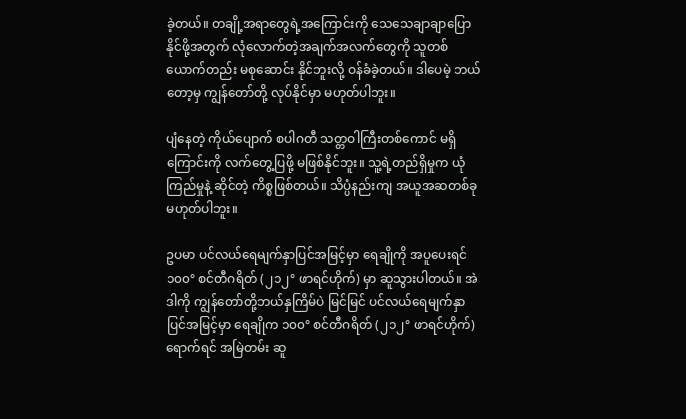ခဲ့တယ်။ တချို့အရာတွေရဲ့အကြောင်းကို သေသေချာချာပြောနိုင်ဖို့အတွက် လုံလောက်တဲ့အချက်အလက်တွေကို သူတစ်ယောက်တည်း မစုဆောင်း နိုင်ဘူးလို့ ဝန်ခံခဲ့တယ်။ ဒါပေမဲ့ ဘယ်တော့မှ ကျွန်တော်တို့ လုပ်နိုင်မှာ မဟုတ်ပါဘူး။

ပျံနေတဲ့ ကိုယ်ပျောက် စပါဂတီ သတ္တဝါကြီးတစ်ကောင် မရှိကြောင်းကို လက်တွေ့ပြဖို့ မဖြစ်နိုင်ဘူး။ သူ့ရဲ့တည်ရှိမှုက ယုံကြည်မှုနဲ့ ဆိုင်တဲ့ ကိစ္စဖြစ်တယ်။ သိပ္ပံနည်းကျ အယူအဆတစ်ခု မဟုတ်ပါဘူး။

ဥပမာ ပင်လယ်ရေမျက်နှာပြင်အမြင့်မှာ ရေချိုကို အပူပေးရင် ၁၀၀° စင်တီဂရိတ် (၂၁၂° ဖာရင်ဟိုက်) မှာ ဆူသွားပါတယ်။ အဲဒါကို ကျွန်တော်တို့ဘယ်နှကြိမ်ပဲ မြင်မြင် ပင်လယ်ရေမျက်နှာပြင်အမြင့်မှာ ရေချိုက ၁၀၀° စင်တီဂရိတ် (၂၁၂° ဖာရင်ဟိုက်) ရောက်ရင် အမြဲတမ်း ဆူ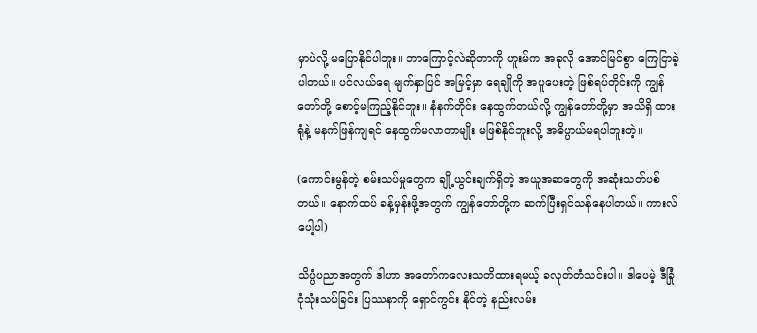မှာပဲလို့ မပြောနိုင်ပါဘူး။ ဘာကြောင့်လဲဆိုတာကို ဟူးမ်က အခုလို အောင်မြင်စွာ ကြေငြာခဲ့ပါတယ်။ ပင်လယ်ရေ မျက်နှာပြင် အမြင့်မှာ ရေချိုကို အပူပေးတဲ့ ဖြစ်ရပ်တိုင်းကို ကျွန်တော်တို့ စောင့်မကြည့်နိုင်ဘူး။ နံနက်တိုင်း နေထွက်တယ်လို့ ကျွန်တော်တို့မှာ အသိရှိ ထားရုံနဲ့ မနက်ဖြန်ကျရင် နေထွက်မလာတာမျိုး မဖြစ်နိုင်ဘူးလို့ အဓိပ္ပာယ်မရပါဘူးတဲ့။

(ကောင်းမွန်တဲ့ စမ်းသပ်မှုတွေက ချို့ယွင်းချက်ရှိတဲ့ အယူအဆတွေကို အဆုံးသတ်ပစ်တယ်။ ‌နောက်ထပ် ခန့်မှန်းဖို့အတွက် ကျွန်တော်တို့က ဆက်ပြီးရှင်သန်နေပါတယ်။ ကားလ်ပေါ့ပါ)

သိပ္ပံပညာအတွက် ဒါဟာ အတော်ကလေးသတိထားရမယ့် ခလုတ်တံသင်းပါ။ ဒါပေမဲ့ ဒီခြုံငုံသုံးသပ်ခြင်း ပြဿနာကို ရှောင်ကွင်း နိုင်တဲ့ နည်းလမ်း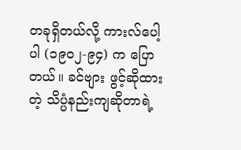တခုရှိတယ်လို့ ကားလ်ပေါ့ပါ (၁၉၀၂-၉၄) က ပြောတယ်။ ခင်ဗျား ဖွင့်ဆိုထားတဲ့ သိပ္ပံနည်းကျဆိုတာရဲ့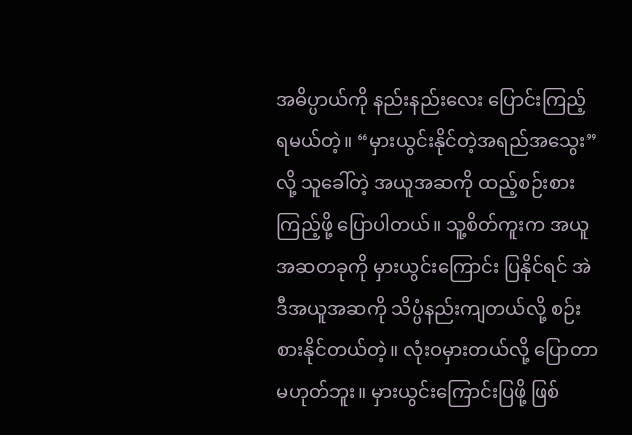အဓိပ္ပာယ်ကို နည်းနည်းလေး ပြောင်းကြည့်ရမယ်တဲ့။ “မှားယွင်းနိုင်တဲ့အရည်အသွေး” လို့ သူခေါ်တဲ့ အယူအဆကို ထည့်စဉ်းစားကြည့်ဖို့ ပြောပါတယ်။ သူ့စိတ်ကူးက အယူအဆတခုကို မှားယွင်းကြောင်း ပြနိုင်ရင် အဲဒီအယူအဆကို သိပ္ပံနည်းကျတယ်လို့ စဉ်းစားနိုင်တယ်တဲ့။ လုံးဝမှားတယ်လို့ ပြောတာမဟုတ်ဘူး။ မှားယွင်းကြောင်းပြဖို့ ဖြစ်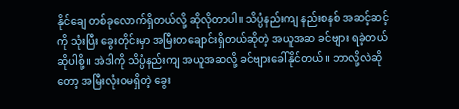နိုင်ချေ တစ်ခုလောက်ရှိတယ်လို့ ဆိုလိုတာပါ။ သိပ္ပံနည်းကျ နည်းစနစ် အဆင့်ဆင့်ကို သုံးပြီး ခွေးတိုင်းမှာ အမြီးတချောင်းရှိတယ်ဆိုတဲ့ အယူအဆ ခင်ဗျား ရခဲ့တယ် ဆိုပါစို့။ အဲဒါကို သိပ္ပံနည်းကျ အယူအဆလို့ ခင်ဗျားခေါ်နိုင်တယ်။ ဘာလို့လဲဆိုတော့ အမြီးလုံးဝမရှိတဲ့ ခွေး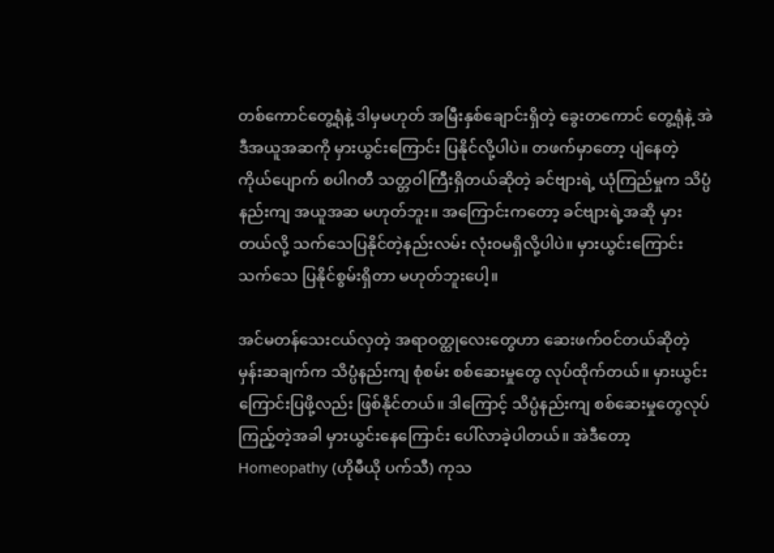တစ်ကောင်တွေ့ရုံနဲ့ ဒါမှမဟုတ် အမြီးနှစ်ချောင်းရှိတဲ့ ခွေးတကောင် တွေ့ရုံနဲ့ အဲဒီအယူအဆကို မှားယွင်းကြောင်း ပြနိုင်လို့ပါပဲ။ တဖက်မှာတော့ ပျံနေတဲ့ ကိုယ်ပျောက် စပါဂတီ သတ္တဝါကြီးရှိတယ်ဆိုတဲ့ ခင်ဗျားရဲ့ ယုံကြည်မှုက သိပ္ပံနည်းကျ အယူအဆ မဟုတ်ဘူး။ အကြောင်းကတော့ ခင်ဗျားရဲ့အဆို မှားတယ်လို့ သက်သေပြနိုင်တဲ့နည်းလမ်း လုံးဝမရှိလို့ပါပဲ။ မှားယွင်းကြောင်း သက်သေ ပြနိုင်စွမ်းရှိတာ မဟုတ်ဘူးပေါ့။

အင်မတန်သေးငယ်လှတဲ့ အရာဝတ္ထုလေးတွေဟာ ဆေးဖက်ဝင်တယ်ဆိုတဲ့ မှန်းဆချက်က သိပ္ပံနည်းကျ စုံစမ်း စစ်ဆေးမှုတွေ လုပ်ထိုက်တယ်။ မှားယွင်းကြောင်းပြဖို့လည်း ဖြစ်နိုင်တယ်။ ဒါကြောင့် သိပ္ပံနည်းကျ စစ်ဆေးမှုတွေလုပ်ကြည့်တဲ့အခါ မှားယွင်းနေကြောင်း ပေါ်လာခဲ့ပါတယ်။ အဲဒီတော့ Homeopathy (ဟိုမီယို ပက်သီ) ကုသ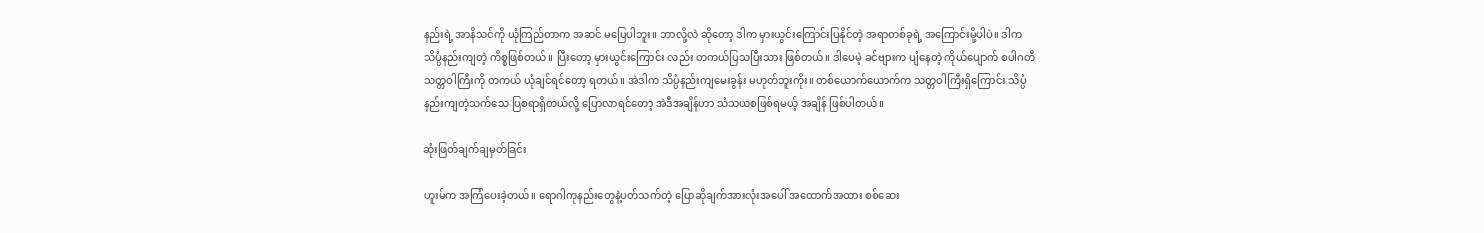နည်းရဲ့ အာနိသင်ကို ယုံကြည်တာက အဆင် မပြေပါဘူး။ ဘာလို့လဲ ဆိုတော့ ဒါက မှားယွင်းကြောင်းပြနိုင်တဲ့ အရာတစ်ခုရဲ့ အကြောင်းမို့ပါပဲ။ ဒါက သိပ္ပံနည်းကျတဲ့ ကိစ္စဖြစ်တယ်။ ပြီးတော့ မှားယွင်းကြောင်း လည်း တကယ်ပြသပြီးသား ဖြစ်တယ်။ ဒါပေမဲ့ ခင်ဗျားက ပျံနေတဲ့ ကိုယ်ပျောက် စပါဂတီ သတ္တဝါကြီးကို တကယ် ယုံချင်ရင်တော့ ရတယ်။ အဲဒါက သိပ္ပံနည်းကျမေးခွန်း မဟုတ်ဘူးကိုး။ တစ်ယောက်ယောက်က သတ္တဝါကြီးရှိကြောင်း သိပ္ပံနည်းကျတဲ့သက်သေ ပြစရာရှိတယ်လို့ ပြောလာရင်တော့ အဲဒီအချိန်ဟာ သံသယစဖြစ်ရမယ့် အချိန် ဖြစ်ပါတယ်။

ဆုံးဖြတ်ချက်ချမှတ်ခြင်း

ဟူးမ်က အကြံပေးခဲ့တယ်။ ရောဂါကုနည်းတွေနဲ့ပတ်သက်တဲ့ ပြောဆိုချက်အားလုံးအပေါ် အထောက်အထား စစ်ဆေး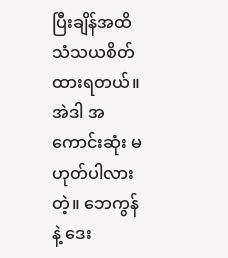ပြီးချိန်အထိ သံသယစိတ်ထားရတယ်။ အဲဒါ အကောင်းဆုံး မဟုတ်ပါလားတဲ့။ ဘေကွန် နဲ့ ဒေး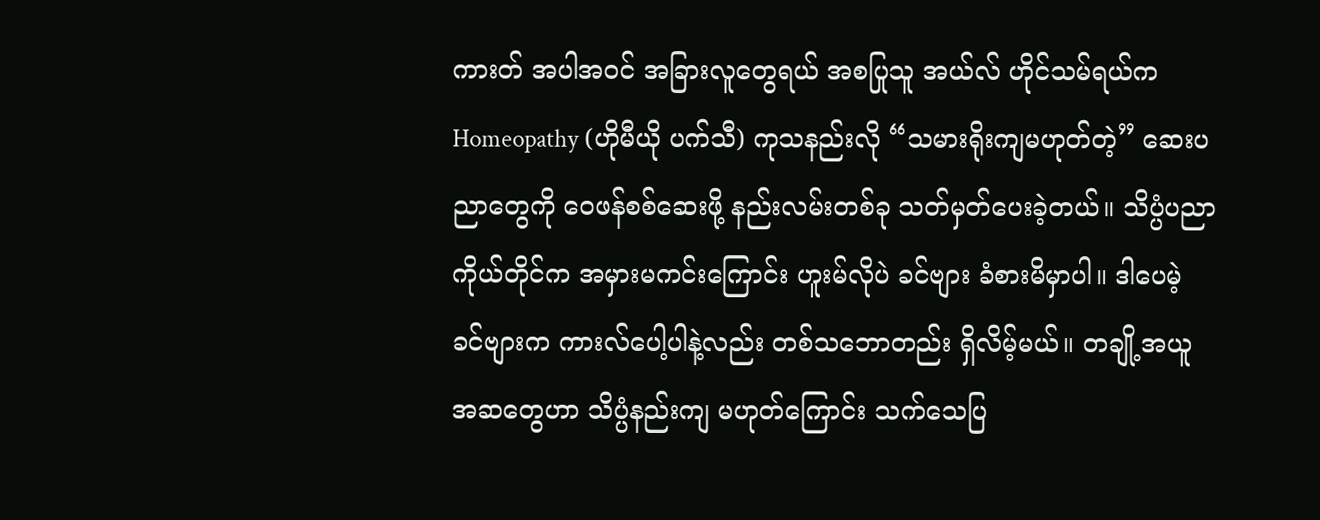ကားတ် အပါအဝင် အခြားလူတွေရယ် အစပြုသူ အယ်လ် ဟိုင်သမ်ရယ်က Homeopathy (ဟိုမီယို ပက်သီ) ကုသနည်းလို “သမားရိုးကျမဟုတ်တဲ့” ဆေးပညာတွေကို ဝေဖန်စစ်ဆေးဖို့ နည်းလမ်းတစ်ခု သတ်မှတ်ပေးခဲ့တယ်။ သိပ္ပံပညာကိုယ်တိုင်က အမှားမကင်းကြောင်း ဟူးမ်လိုပဲ ခင်ဗျား ခံစားမိမှာပါ။ ဒါပေမဲ့ ခင်ဗျားက ကားလ်ပေါ့ပါနဲ့လည်း တစ်သဘောတည်း ရှိလိမ့်မယ်။ တချို့အယူအဆတွေဟာ သိပ္ပံနည်းကျ မဟုတ်ကြောင်း သက်သေပြ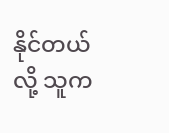နိုင်တယ်လို့ သူက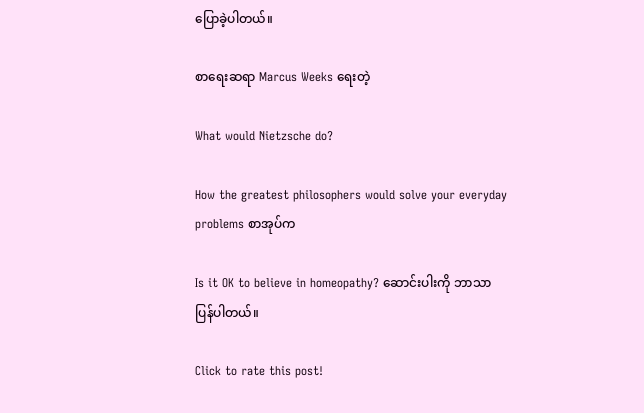ပြောခဲ့ပါတယ်။

စာရေးဆရာ Marcus Weeks ရေးတဲ့

What would Nietzsche do?

How the greatest philosophers would solve your everyday problems စာအုပ်က

Is it OK to believe in homeopathy? ဆောင်းပါးကို ဘာသာပြန်ပါတယ်။

Click to rate this post!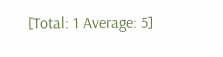[Total: 1 Average: 5]